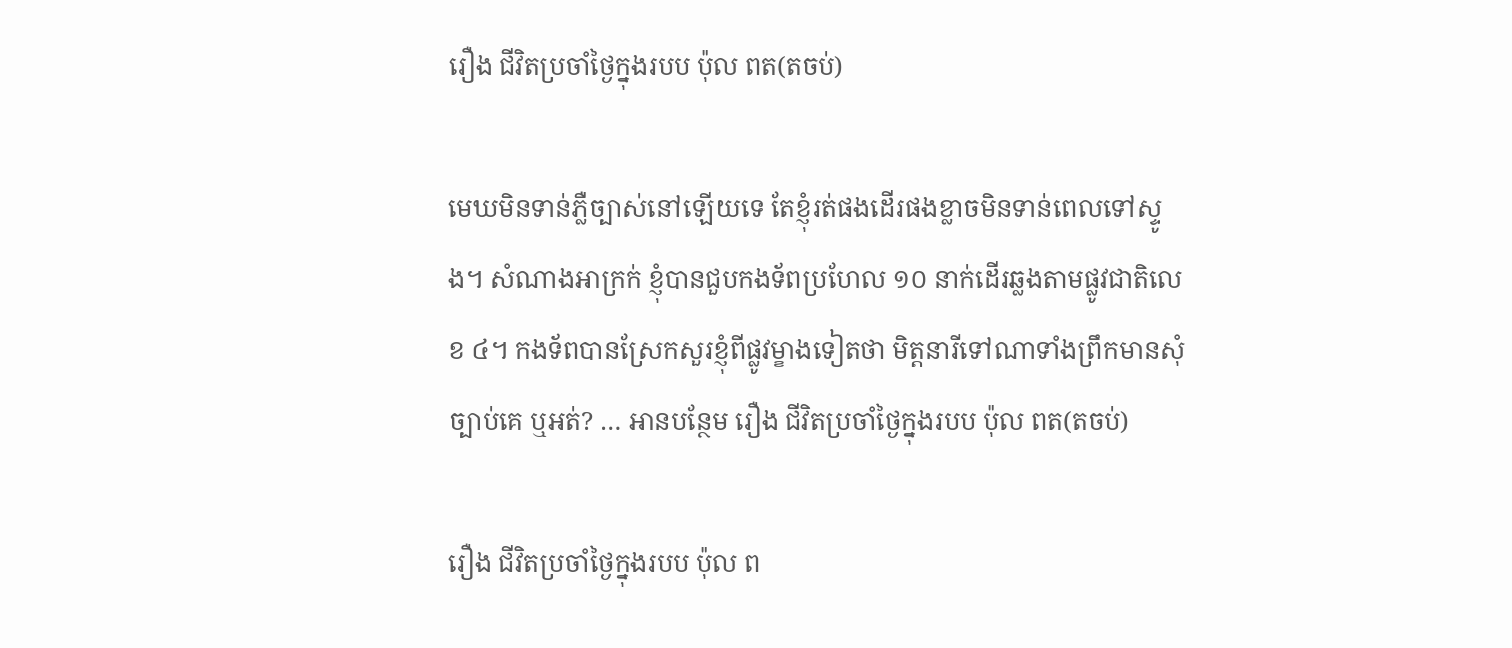រឿង ជីវិតប្រចាំថ្ងៃក្នុងរបប ប៉ុល ពត(តចប់)

មេឃមិនទាន់ភ្លឺច្បាស់នៅឡើយទេ តែខ្ញុំរត់ផងដើរផងខ្លាចមិនទាន់ពេលទៅស្ទូង។ សំណាងអាក្រក់ ខ្ញុំបានជួបកងទ័ពប្រហែល ១០ នាក់ដើរឆ្លងតាមផ្លូវជាតិលេខ ៤។ កងទ័ពបានស្រែកសួរខ្ញុំពីផ្លូវម្ខាងទៀតថា មិត្តនារីទៅណាទាំងព្រឹកមានសុំច្បាប់គេ ឬអត់? … អានបន្ថែម រឿង ជីវិតប្រចាំថ្ងៃក្នុងរបប ប៉ុល ពត(តចប់)

រឿង ជីវិតប្រចាំថ្ងៃក្នុងរបប ប៉ុល ព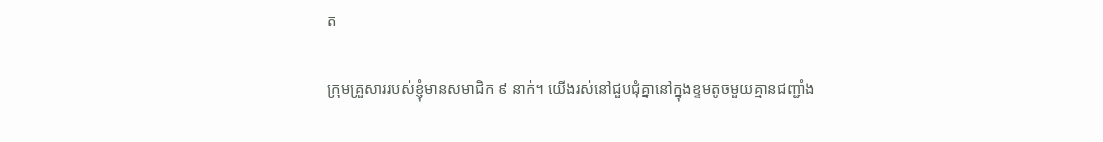ត

ក្រុមគ្រួសាររបស់ខ្ញុំមានសមាជិក ៩ នាក់។ យើងរស់នៅជួបជុំគ្នានៅក្នុងខ្ទមតូចមួយគ្មានជញ្ជាំង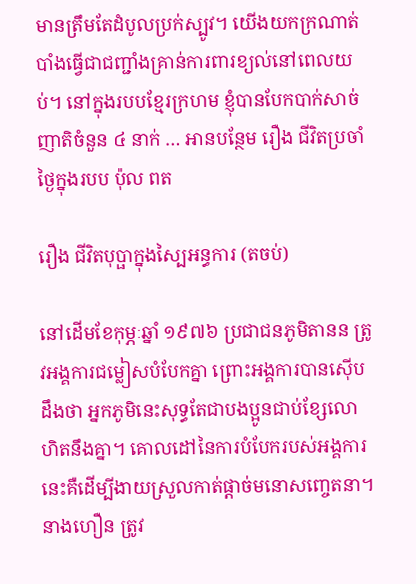មានត្រឹមតែដំបូលប្រក់ស្បូវ។ យើងយកក្រណាត់បាំងធ្វើជាជញ្ជាំងគ្រាន់ការពារខ្យល់នៅពេលយប់។ នៅក្នុងរបបខ្មែរក្រហម ខ្ញុំបានបែកបាក់សាច់ញាតិចំនួន ៤ នាក់ … អានបន្ថែម រឿង ជីវិតប្រចាំថ្ងៃក្នុងរបប ប៉ុល ពត

រឿង ជីវិតបុប្ផាក្នុងស្បៃអន្ធការ (តចប់)

នៅដើមខែកុម្ភៈឆ្នាំ ១៩៧៦ ប្រជាជនភូមិតានន ត្រូវអង្គការជម្លៀសបំបែកគ្នា ព្រោះអង្គការបានស៊ើបដឹងថា អ្នកភូមិនេះសុទ្ធតែជាបងប្អូនជាប់ខ្សែលោហិតនឹងគ្នា។ គោលដៅនៃការបំបែករបស់អង្គការនេះគឺដើម្បីងាយស្រួលកាត់ផ្ដាច់មនោសញ្ចេតនា។ នាងហឿន ត្រូវ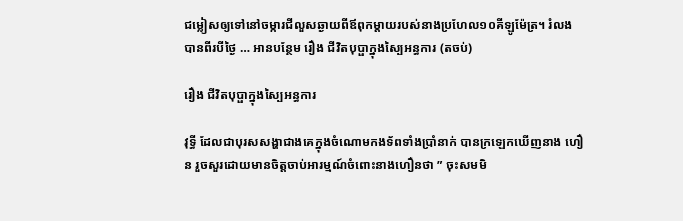ជម្លៀសឲ្យទៅនៅចម្ការជីលួសឆ្ងាយពីឪពុកម្តាយរបស់នាងប្រហែល១០គីឡូម៉ែត្រ។ រំលងបានពីរបីថ្ងៃ … អានបន្ថែម រឿង ជីវិតបុប្ផាក្នុងស្បៃអន្ធការ (តចប់)

រឿង ជីវិតបុប្ផាក្នុងស្បៃអន្ធការ

វុទ្ធី ដែលជាបុរសសង្ហាជាងគេក្នុងចំណោមកងទ័ពទាំងប្រាំនាក់ បានក្រឡេកឃើញនាង ហឿន រួចសួរដោយមានចិត្តចាប់អារម្មណ៍ចំពោះនាងហឿនថា ” ចុះសមមិ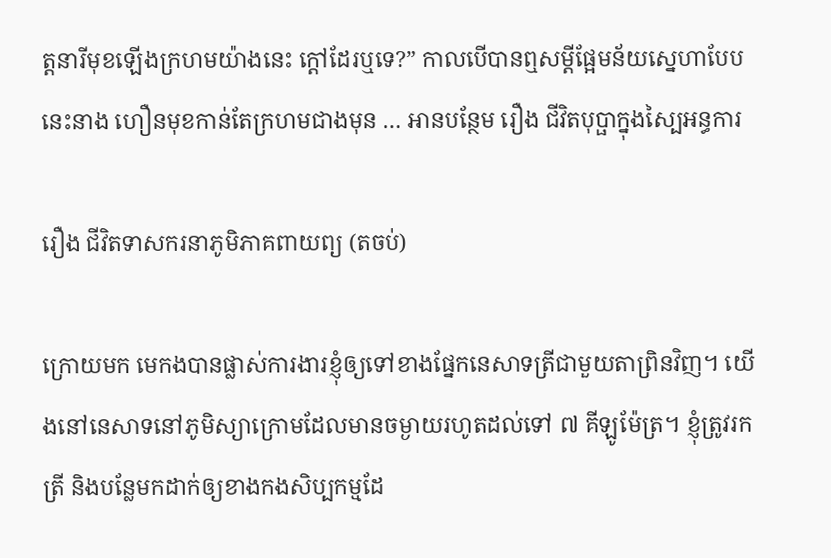ត្តនារីមុខឡើងក្រហមយ៉ាងនេះ ក្តៅដែរឬទេ?” កាលបើបានឮសម្តីផ្អែមន័យស្នេហាបែបនេះនាង ហឿនមុខកាន់តែក្រហមជាងមុន … អានបន្ថែម រឿង ជីវិតបុប្ផាក្នុងស្បៃអន្ធការ

រឿង ជីវិតទាសករនាភូមិភាគពាយព្យ (តចប់)

ក្រោយមក មេកងបានផ្លាស់ការងារខ្ញុំឲ្យទៅខាងផ្នែកនេសាទត្រីជាមួយតាព្រិនវិញ។ យើងនៅនេសាទនៅភូមិស្យាក្រោមដែលមានចម្ងាយរហូតដល់ទៅ ៧ គីឡូម៉ែត្រ។ ខ្ញុំត្រូវរកត្រី និងបន្លែមកដាក់ឲ្យខាងកងសិប្បកម្មដែ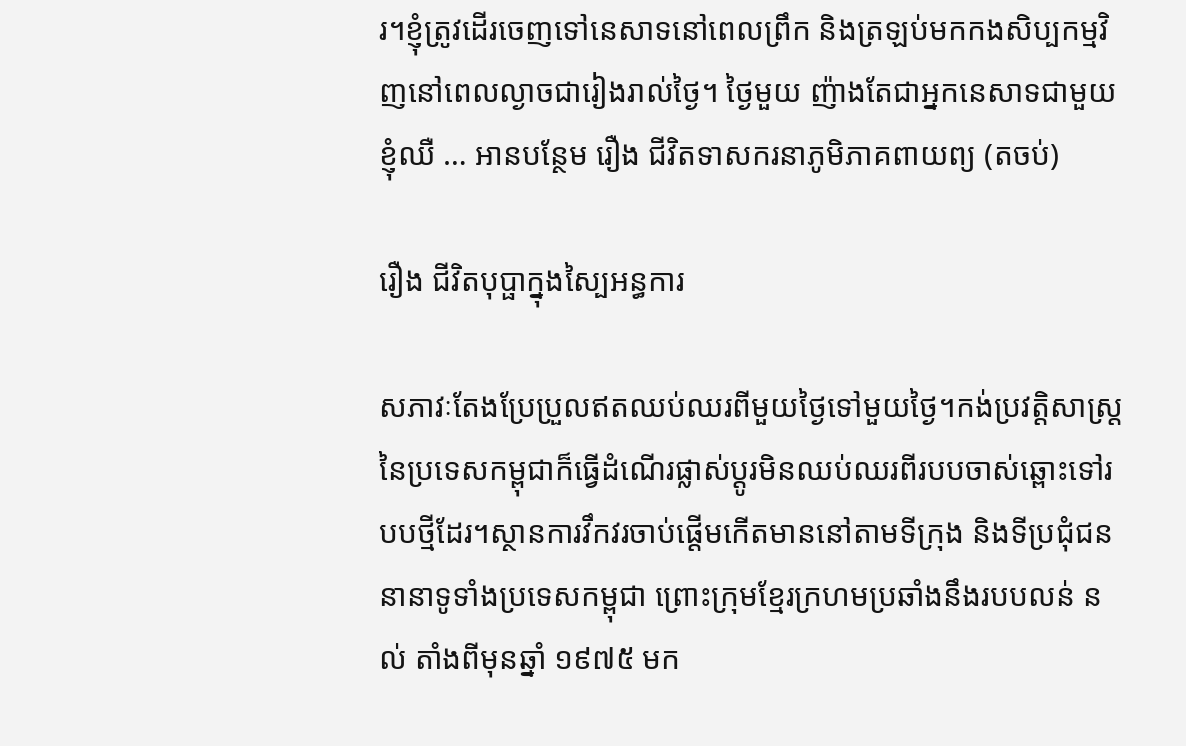រ។ខ្ញុំត្រូវដើរចេញទៅនេសាទនៅពេលព្រឹក និងត្រឡប់មកកងសិប្បកម្មវិញនៅពេលល្ងាចជារៀងរាល់ថ្ងៃ។ ថ្ងៃមួយ ញ៉ាងតែជាអ្នកនេសាទជាមួយខ្ញុំឈឺ … អានបន្ថែម រឿង ជីវិតទាសករនាភូមិភាគពាយព្យ (តចប់)

រឿង ជីវិតបុប្ផាក្នុងស្បៃអន្ធការ

សភាវៈតែងប្រែប្រួលឥតឈប់ឈរពីមួយថ្ងៃទៅមួយថ្ងៃ។កង់ប្រវត្តិសាស្ត្រនៃប្រទេសកម្ពុជាក៏ធ្វើដំណើរផ្លាស់ប្ដូរមិនឈប់ឈរពីរបបចាស់ឆ្ពោះទៅរបបថ្មីដែរ។ស្ថានការវឹកវរចាប់ផ្ដើមកើតមាននៅតាមទីក្រុង និងទីប្រជុំជននានាទូទាំងប្រទេសកម្ពុជា ព្រោះក្រុមខ្មែរក្រហមប្រឆាំងនឹងរបបលន់ នល់ តាំងពីមុនឆ្នាំ ១៩៧៥ មក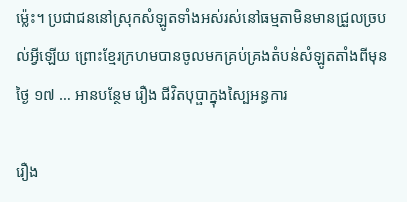ម្ល៉េះ។ ប្រជាជននៅស្រុកសំឡូតទាំងអស់រស់នៅធម្មតាមិនមានជ្រួលច្របល់អ្វីឡើយ ព្រោះខ្មែរក្រហមបានចូលមកគ្រប់គ្រងតំបន់សំឡូតតាំងពីមុនថ្ងៃ ១៧ … អានបន្ថែម រឿង ជីវិតបុប្ផាក្នុងស្បៃអន្ធការ

រឿង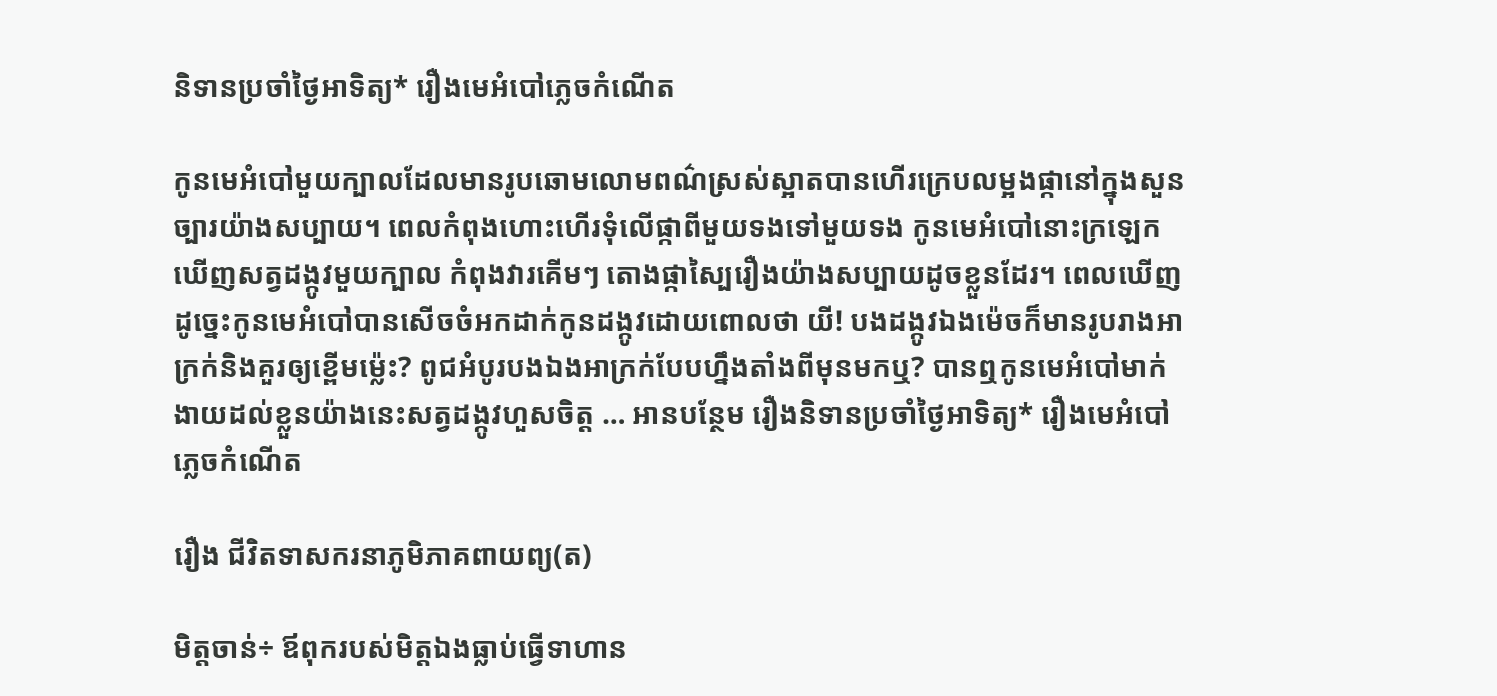និទានប្រចាំថ្ងៃអាទិត្យ* រឿងមេអំបៅភ្លេចកំណើត

កូនមេអំបៅមួយក្បាលដែលមានរូបឆោមលោមពណ៌ស្រស់ស្អាតបានហើរក្រេបលម្អងផ្កានៅក្នុងសួនច្បារយ៉ាងសប្បាយ។ ពេលកំពុងហោះហើរទុំលើផ្កាពីមួយទងទៅមួយទង កូនមេអំបៅនោះក្រឡេកឃើញសត្វដង្កូវមួយក្បាល កំពុងវារគើមៗ តោងផ្កាស្បៃរឿងយ៉ាងសប្បាយដូចខ្លួនដែរ។ ពេលឃើញដូច្នេះកូនមេអំបៅបានសើចចំអកដាក់កូនដង្កូវដោយពោលថា យី! បងដង្កូវឯងម៉េចក៏មានរូបរាងអាក្រក់និងគួរឲ្យខ្ពើមម៉្លេះ? ពូជអំបូរបងឯងអាក្រក់បែបហ្នឹងតាំងពីមុនមកឬ? បានឮកូនមេអំបៅមាក់ងាយដល់ខ្លួនយ៉ាងនេះសត្វដង្កូវហួសចិត្ត … អានបន្ថែម រឿងនិទានប្រចាំថ្ងៃអាទិត្យ* រឿងមេអំបៅភ្លេចកំណើត

រឿង ជីវិតទាសករនាភូមិភាគពាយព្យ(ត)

មិត្តចាន់÷ ឪពុករបស់មិត្តឯងធ្លាប់ធ្វើទាហាន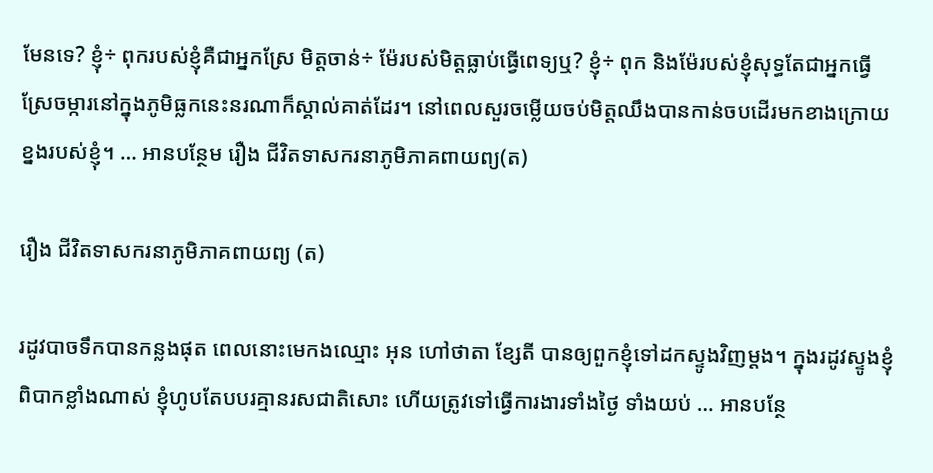មែនទេ? ខ្ញុំ÷ ពុករបស់ខ្ញុំគឺជាអ្នកស្រែ មិត្តចាន់÷ ម៉ែរបស់មិត្តធ្លាប់ធ្វើពេទ្យឬ? ខ្ញុំ÷ ពុក និងម៉ែរបស់ខ្ញុំសុទ្ធតែជាអ្នកធ្វើស្រែចម្ការនៅក្នុងភូមិធ្លកនេះនរណាក៏ស្គាល់គាត់ដែរ។ នៅពេលសួរចម្លើយចប់មិត្តឈឹងបានកាន់ចបដើរមកខាងក្រោយខ្នងរបស់ខ្ញុំ។ … អានបន្ថែម រឿង ជីវិតទាសករនាភូមិភាគពាយព្យ(ត)

រឿង ជីវិតទាសករនាភូមិភាគពាយព្យ (ត)

រដូវបាចទឹកបានកន្លងផុត ពេលនោះមេកងឈ្មោះ អុន ហៅថាតា ខ្សែតី បានឲ្យពួកខ្ញុំទៅដកស្ទូងវិញម្ដង។ ក្នុងរដូវស្ទូងខ្ញុំពិបាកខ្លាំងណាស់ ខ្ញុំហូបតែបបរគ្មានរសជាតិសោះ ហើយត្រូវទៅធ្វើការងារទាំងថ្ងៃ ទាំងយប់ … អានបន្ថែ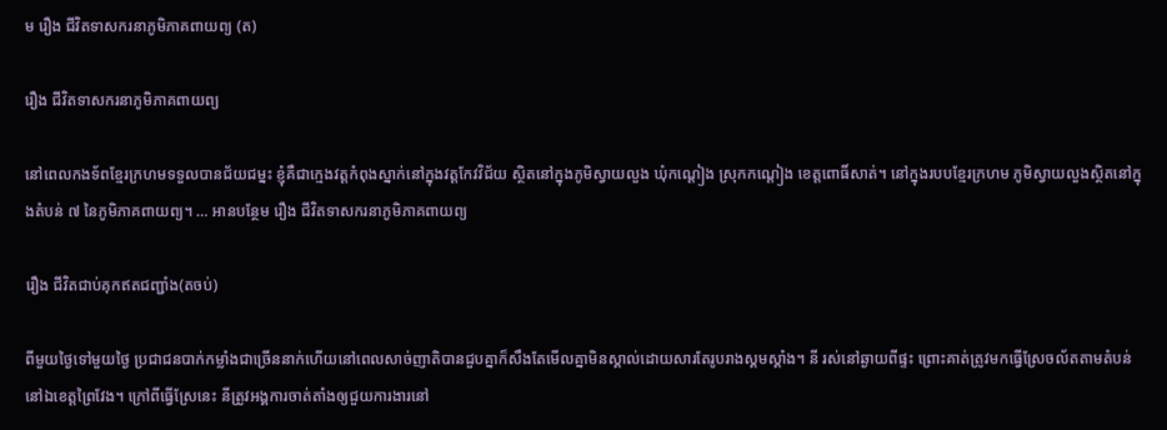ម រឿង ជីវិតទាសករនាភូមិភាគពាយព្យ (ត)

រឿង ជីវិតទាសករនាភូមិភាគពាយព្យ

នៅពេលកងទ័ពខ្មែរក្រហមទទួលបានជ័យជម្នះ ខ្ញុំគឺជាក្មេងវត្តកំពុងស្នាក់នៅក្នុងវត្តកែវវិជ័យ ស្ថិតនៅក្នុងភូមិស្វាយលួង ឃុំកណ្ដៀង ស្រុកកណ្តៀង ខេត្តពោធិ៍សាត់។ នៅក្នុងរបបខ្មែរក្រហម ភូមិស្វាយលួងស្ថិតនៅក្នុងតំបន់ ៧ នៃភូមិភាគពាយព្យ។ … អានបន្ថែម រឿង ជីវិតទាសករនាភូមិភាគពាយព្យ

រឿង ជីវិតជាប់គុកឥតជញ្ជាំង(តចប់)

ពីមួយថ្ងៃទៅមួយថ្ងៃ ប្រជាជនបាក់កម្លាំងជាច្រើននាក់ហើយនៅពេលសាច់ញាតិបានជួបគ្នាក៏សឹងតែមើលគ្នាមិនស្គាល់ដោយសារតែរូបរាងស្គមស្គាំង។ នី រស់នៅឆ្ងាយពីផ្ទះ ព្រោះគាត់ត្រូវមកធ្វើស្រែចល័តតាមតំបន់នៅឯខេត្តព្រៃវែង។ ក្រៅពីធ្វើស្រែនេះ នីត្រូវអង្គការចាត់តាំងឲ្យជួយការងារនៅ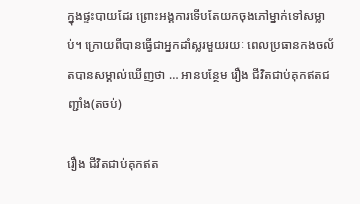ក្នុងផ្ទះបាយដែរ ព្រោះអង្គការទើបតែយកចុងភៅម្នាក់ទៅសម្លាប់។ ក្រោយពីបានធ្វើជាអ្នកដាំស្លរមួយរយៈ ពេលប្រធានកងចល័តបានសម្គាល់ឃើញថា … អានបន្ថែម រឿង ជីវិតជាប់គុកឥតជញ្ជាំង(តចប់)

រឿង ជីវិតជាប់គុកឥត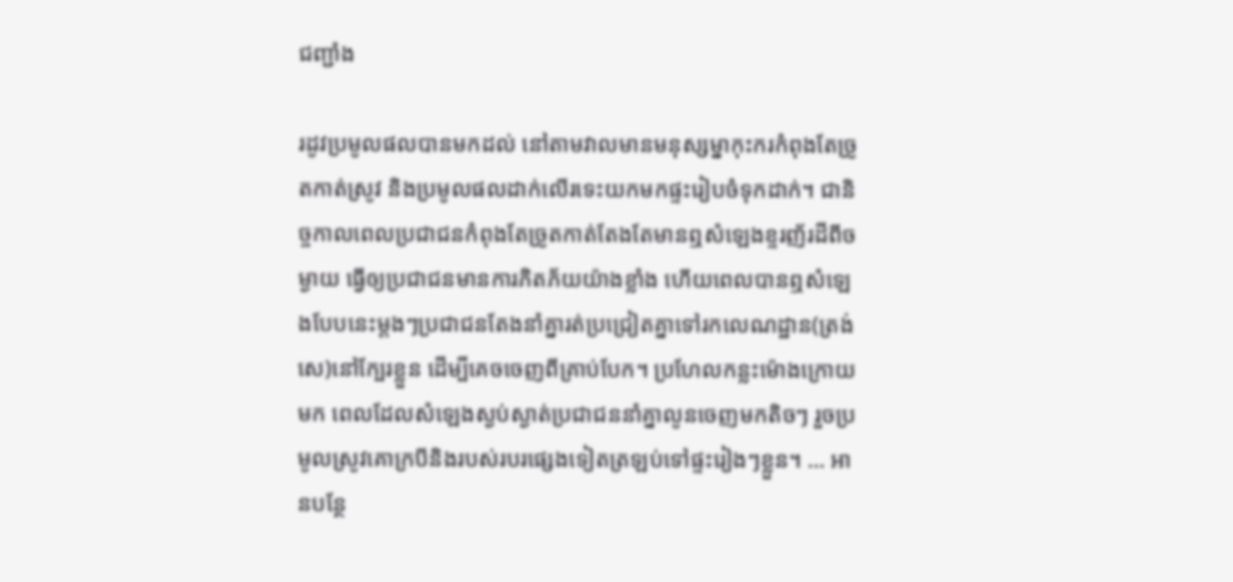ជញ្ជាំង

រដូវប្រមូលផលបានមកដល់ នៅតាមវាលមានមនុស្សម្នាកុះករកំពុងតែច្រូតកាត់ស្រូវ និងប្រមូលផលដាក់លើរទេះយកមកផ្ទះរៀបចំទុកដាក់។ ជានិច្ចកាលពេលប្រជាជនកំពុងតែច្រូតកាត់តែងតែមានឮសំឡេងខ្ទរញ័រដីពីចម្ងាយ ធ្វើឲ្យប្រជាជនមានការភិតភ័យយ៉ាងខ្លាំង ហើយពេលបានឮសំឡេងបែបនេះម្ដងៗប្រជាជនតែងនាំគ្នារត់ប្រជ្រៀតគ្នាទៅរកលេណដ្ឋាន(ត្រង់សេ)នៅក្បែរខ្លួន ដើម្បីគេចចេញពីគ្រាប់បែក។ ប្រហែលកន្លះម៉ោងក្រោយមក ពេលដែលសំឡេងស្ងប់ស្ងាត់ប្រជាជននាំគ្នាលូនចេញមកតិចៗ រួចប្រមូលស្រូវគោក្របីនិងរបស់របរផ្សេងទៀតត្រឡប់ទៅផ្ទះរៀងៗខ្លួន។ … អានបន្ថែ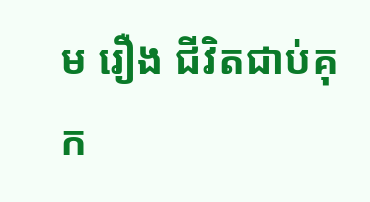ម រឿង ជីវិតជាប់គុក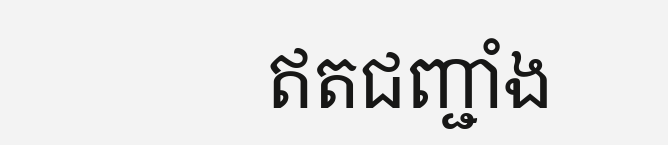ឥតជញ្ជាំង